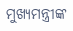ମୁଖ୍ୟମନ୍ତ୍ରୀଙ୍କ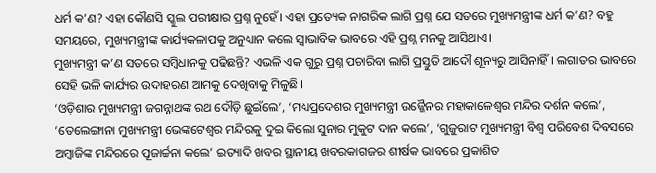ଧର୍ମ କ’ଣ? ଏହା କୌଣସି ସ୍କୁଲ ପରୀକ୍ଷାର ପ୍ରଶ୍ନ ନୁହେଁ। ଏହା ପ୍ରତ୍ୟେକ ନାଗରିକ ଲାଗି ପ୍ରଶ୍ନ ଯେ ସତରେ ମୁଖ୍ୟମନ୍ତ୍ରୀଙ୍କ ଧର୍ମ କ’ଣ? ବହୁ ସମୟରେ, ମୁଖ୍ୟମନ୍ତ୍ରୀଙ୍କ କାର୍ଯ୍ୟକଳାପକୁ ଅନୁଧ୍ୟାନ କଲେ ସ୍ଵାଭାବିକ ଭାବରେ ଏହି ପ୍ରଶ୍ନ ମନକୁ ଆସିଥାଏ।
ମୁଖ୍ୟମନ୍ତ୍ରୀ କ’ଣ ସତରେ ସମ୍ବିଧାନକୁ ପଢିଛନ୍ତି? ଏଭଳି ଏକ ଗୁରୁ ପ୍ରଶ୍ନ ପଚାରିବା ଲାଗି ପ୍ରସ୍ତୁତି ଆଦୌ ଶୂନ୍ୟରୁ ଆସିନାହିଁ। ଲଗାତର ଭାବରେ ସେହି ଭଳି କାର୍ଯ୍ୟର ଉଦାହରଣ ଆମକୁ ଦେଖିବାକୁ ମିଳୁଛି।
‘ଓଡ଼ିଶାର ମୁଖ୍ୟମନ୍ତ୍ରୀ ଜଗନ୍ନାଥଙ୍କ ରଥ ଦୌଡ଼ି ଛୁଇଁଲେ’, ‘ମଧ୍ୟପ୍ରଦେଶର ମୁଖ୍ୟମନ୍ତ୍ରୀ ଉଜ୍ଜୈନର ମହାକାଳେଶ୍ଵର ମନ୍ଦିର ଦର୍ଶନ କଲେ’, ‘ତେଲେଙ୍ଗାନା ମୁଖ୍ୟମନ୍ତ୍ରୀ ଭେଙ୍କଟେଶ୍ଵର ମନ୍ଦିରକୁ ଦୁଇ କିଲୋ ସୁନାର ମୁକୁଟ ଦାନ କଲେ’, ‘ଗୁଜୁରାଟ ମୁଖ୍ୟମନ୍ତ୍ରୀ ବିଶ୍ଵ ପରିବେଶ ଦିବସରେ ଅମ୍ବାଜିଙ୍କ ମନ୍ଦିରରେ ପୂଜାର୍ଚ୍ଚନା କଲେ’ ଇତ୍ୟାଦି ଖବର ସ୍ଥାନୀୟ ଖବରକାଗଜର ଶୀର୍ଷକ ଭାବରେ ପ୍ରକାଶିତ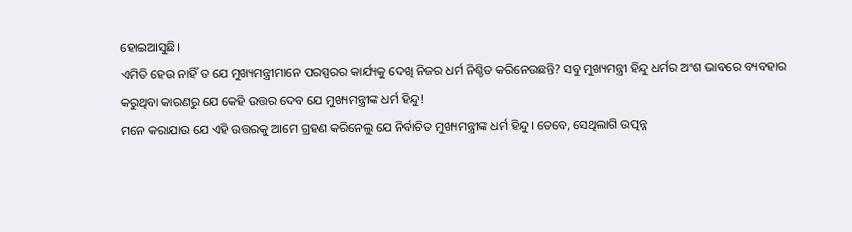ହୋଇଆସୁଛି।
ଏମିତି ହେଉ ନାହିଁ ତ ଯେ ମୁଖ୍ୟମନ୍ତ୍ରୀମାନେ ପରସ୍ପରର କାର୍ଯ୍ୟକୁ ଦେଖି ନିଜର ଧର୍ମ ନିଶ୍ଚିତ କରିନେଉଛନ୍ତି? ସବୁ ମୁଖ୍ୟମନ୍ତ୍ରୀ ହିନ୍ଦୁ ଧର୍ମର ଅଂଶ ଭାବରେ ବ୍ୟବହାର କରୁଥିବା କାରଣରୁ ଯେ କେହି ଉତ୍ତର ଦେବ ଯେ ମୁଖ୍ୟମନ୍ତ୍ରୀଙ୍କ ଧର୍ମ ହିନ୍ଦୁ!
ମନେ କରାଯାଉ ଯେ ଏହି ଉତ୍ତରକୁ ଆମେ ଗ୍ରହଣ କରିନେଲୁ ଯେ ନିର୍ବାଚିତ ମୁଖ୍ୟମନ୍ତ୍ରୀଙ୍କ ଧର୍ମ ହିନ୍ଦୁ। ତେବେ, ସେଥିଲାଗି ଉତ୍ପନ୍ନ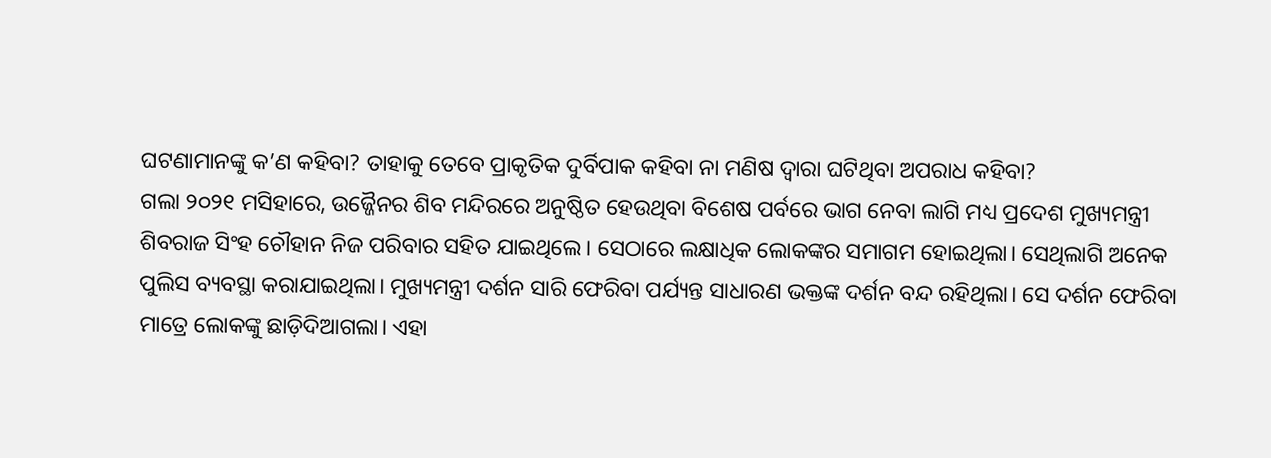ଘଟଣାମାନଙ୍କୁ କ’ଣ କହିବା? ତାହାକୁ ତେବେ ପ୍ରାକୃତିକ ଦୁର୍ବିପାକ କହିବା ନା ମଣିଷ ଦ୍ଵାରା ଘଟିଥିବା ଅପରାଧ କହିବା?
ଗଲା ୨୦୨୧ ମସିହାରେ, ଉଜ୍ଜୈନର ଶିବ ମନ୍ଦିରରେ ଅନୁଷ୍ଠିତ ହେଉଥିବା ବିଶେଷ ପର୍ବରେ ଭାଗ ନେବା ଲାଗି ମଧ୍ୟ ପ୍ରଦେଶ ମୁଖ୍ୟମନ୍ତ୍ରୀ ଶିବରାଜ ସିଂହ ଚୌହାନ ନିଜ ପରିବାର ସହିତ ଯାଇଥିଲେ। ସେଠାରେ ଲକ୍ଷାଧିକ ଲୋକଙ୍କର ସମାଗମ ହୋଇଥିଲା। ସେଥିଲାଗି ଅନେକ ପୁଲିସ ବ୍ୟବସ୍ଥା କରାଯାଇଥିଲା। ମୁଖ୍ୟମନ୍ତ୍ରୀ ଦର୍ଶନ ସାରି ଫେରିବା ପର୍ଯ୍ୟନ୍ତ ସାଧାରଣ ଭକ୍ତଙ୍କ ଦର୍ଶନ ବନ୍ଦ ରହିଥିଲା। ସେ ଦର୍ଶନ ଫେରିବା ମାତ୍ରେ ଲୋକଙ୍କୁ ଛାଡ଼ିଦିଆଗଲା। ଏହା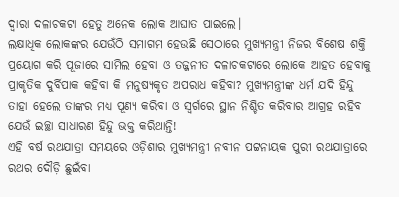ଦ୍ଵାରା ଦଳାଚକଟା ହେତୁ ଅନେକ ଲୋକ ଆଘାତ ପାଇଲେ।
ଲକ୍ଷାଧିକ ଲୋକଙ୍କର ଯେଉଁଠି ସମାଗମ ହେଉଛି ସେଠାରେ ମୁଖ୍ୟମନ୍ତ୍ରୀ ନିଜର ବିଶେଷ ଶକ୍ତି ପ୍ରୟୋଗ କରି ପୂଜାରେ ସାମିଲ ହେବା ଓ ତଜ୍ଜନୀତ ଦଳାଚକଟାରେ ଲୋକେ ଆହତ ହେବାକୁ ପ୍ରାକୃତିକ ଦୁର୍ବିପାକ କହିବା କି ମନୁଷ୍ୟକୃତ ଅପରାଧ କହିବା? ମୁଖ୍ୟମନ୍ତ୍ରୀଙ୍କ ଧର୍ମ ଯଦି ହିନ୍ଦୁ ତାହା ହେଲେ ତାଙ୍କର ମଧ୍ୟ ପୂଣ୍ୟ କରିବା ଓ ସ୍ଵର୍ଗରେ ସ୍ଥାନ ନିଶ୍ଚିତ କରିବାର ଆଗ୍ରହ ରହିବ ଯେଉଁ ଇଚ୍ଛା ସାଧାରଣ ହିନ୍ଦୁ ଭକ୍ତ କରିଥାନ୍ତି!
ଏହି ବର୍ଷ ରଥଯାତ୍ରା ସମୟରେ ଓଡ଼ିଶାର ମୁଖ୍ୟମନ୍ତ୍ରୀ ନବୀନ ପଟ୍ଟନାୟକ ପୁରୀ ରଥଯାତ୍ରାରେ ରଥର ଦୌଡ଼ି ଛୁଇଁବା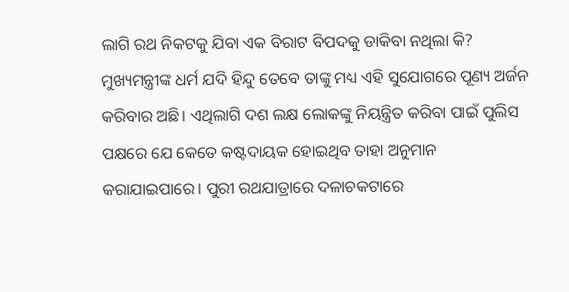ଲାଗି ରଥ ନିକଟକୁ ଯିବା ଏକ ବିରାଟ ବିପଦକୁ ଡାକିବା ନଥିଲା କି? ମୁଖ୍ୟମନ୍ତ୍ରୀଙ୍କ ଧର୍ମ ଯଦି ହିନ୍ଦୁ ତେବେ ତାଙ୍କୁ ମଧ୍ୟ ଏହି ସୁଯୋଗରେ ପୂଣ୍ୟ ଅର୍ଜନ କରିବାର ଅଛି। ଏଥିଲାଗି ଦଶ ଲକ୍ଷ ଲୋକଙ୍କୁ ନିୟନ୍ତ୍ରିତ କରିବା ପାଇଁ ପୁଲିସ ପକ୍ଷରେ ଯେ କେତେ କଷ୍ଟଦାୟକ ହୋଇଥିବ ତାହା ଅନୁମାନ କରାଯାଇପାରେ। ପୁରୀ ରଥଯାତ୍ରାରେ ଦଳାଚକଟାରେ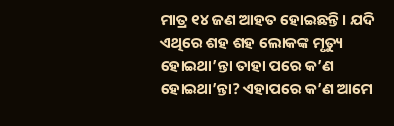ମାତ୍ର ୧୪ ଜଣ ଆହତ ହୋଇଛନ୍ତି। ଯଦି ଏଥିରେ ଶହ ଶହ ଲୋକଙ୍କ ମୃତ୍ୟୁ ହୋଇଥା’ନ୍ତା ତାହା ପରେ କ’ଣ ହୋଇଥା’ନ୍ତା? ଏହାପରେ କ’ଣ ଆମେ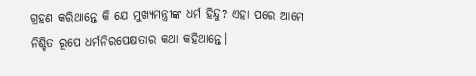ଗ୍ରହଣ କରିଥାନ୍ତେ କି ଯେ ମୁଖ୍ୟମନ୍ତ୍ରୀଙ୍କ ଧର୍ମ ହିନ୍ଦୁ? ଏହା ପରେ ଆମେ ନିଶ୍ଚିତ ରୂପେ ଧର୍ମନିରପେକ୍ଷତାର କଥା କହିଥାନ୍ତେ।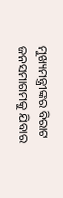ମୁଖ୍ୟମନ୍ତ୍ରୀଙ୍କର ବିରାଟ ଜନସମାଗମକୁ ଯିବାର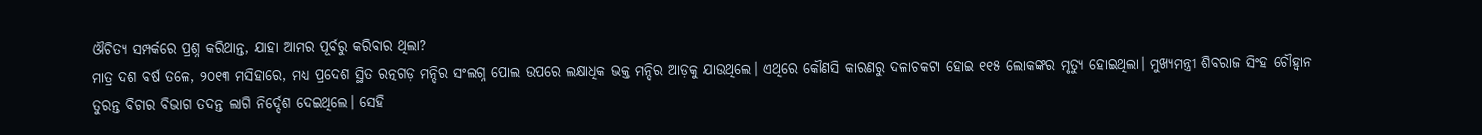ଔଚିତ୍ୟ ସମ୍ପର୍କରେ ପ୍ରଶ୍ନ କରିଥାନ୍ତ, ଯାହା ଆମର ପୂର୍ବରୁ କରିବାର ଥିଲା?
ମାତ୍ର ଦଶ ବର୍ଷ ତଳେ, ୨୦୧୩ ମସିହାରେ, ମଧ୍ୟ ପ୍ରଦେଶ ସ୍ଥିତ ରତ୍ନଗଡ଼ ମନ୍ଦିର ସଂଲଗ୍ନ ପୋଲ ଉପରେ ଲକ୍ଷାଧିକ ଭକ୍ତ ମନ୍ଦିର ଆଡ଼କୁ ଯାଉଥିଲେ। ଏଥିରେ କୌଣସି କାରଣରୁ ଦଳାଚକଟା ହୋଇ ୧୧୫ ଲୋକଙ୍କର ମୃତ୍ୟୁ ହୋଇଥିଲା। ମୁଖ୍ୟମନ୍ତ୍ରୀ ଶିବରାଜ ସିଂହ ଚୌହ୍ଵାନ ତୁରନ୍ତ ବିଚାର ବିଭାଗ ତଦନ୍ତ ଲାଗି ନିର୍ଦ୍ଦେଶ ଦେଇଥିଲେ। ସେହି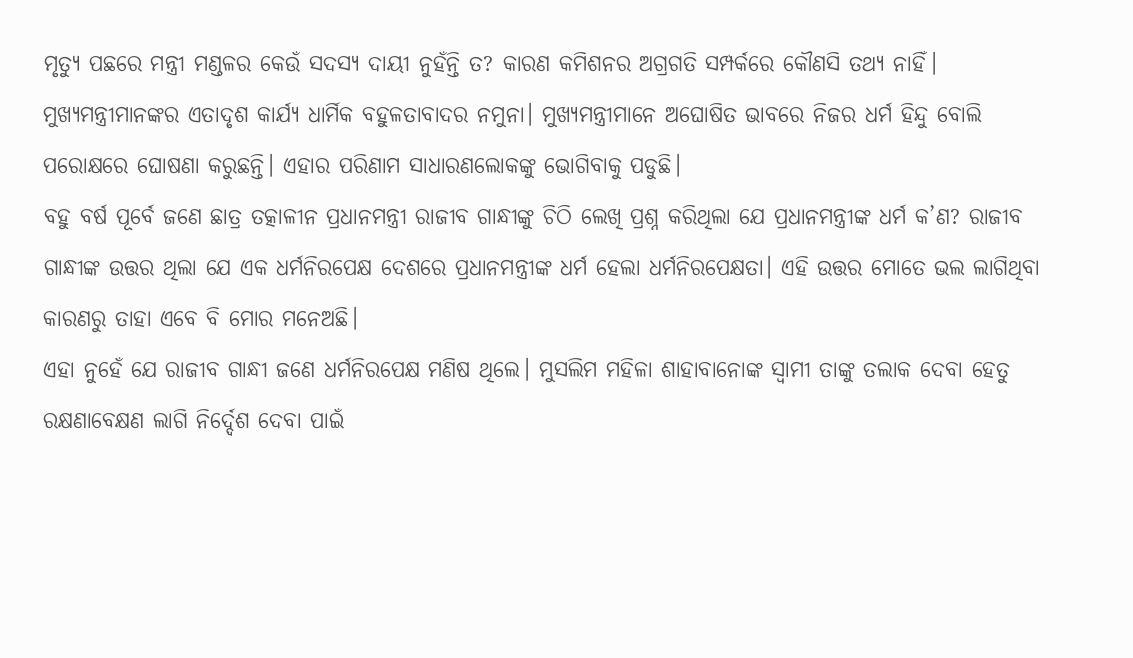ମୃତ୍ୟୁ ପଛରେ ମନ୍ତ୍ରୀ ମଣ୍ଡଳର କେଉଁ ସଦସ୍ୟ ଦାୟୀ ନୁହଁନ୍ତି ତ? କାରଣ କମିଶନର ଅଗ୍ରଗତି ସମ୍ପର୍କରେ କୌଣସି ତଥ୍ୟ ନାହିଁ।
ମୁଖ୍ୟମନ୍ତ୍ରୀମାନଙ୍କର ଏତାଦୃଶ କାର୍ଯ୍ୟ ଧାର୍ମିକ ବହୁଳତାବାଦର ନମୁନା। ମୁଖ୍ୟମନ୍ତ୍ରୀମାନେ ଅଘୋଷିତ ଭାବରେ ନିଜର ଧର୍ମ ହିନ୍ଦୁ ବୋଲି ପରୋକ୍ଷରେ ଘୋଷଣା କରୁଛନ୍ତି। ଏହାର ପରିଣାମ ସାଧାରଣଲୋକଙ୍କୁ ଭୋଗିବାକୁ ପଡୁଛି।
ବହୁ ବର୍ଷ ପୂର୍ବେ ଜଣେ ଛାତ୍ର ତତ୍କାଳୀନ ପ୍ରଧାନମନ୍ତ୍ରୀ ରାଜୀବ ଗାନ୍ଧୀଙ୍କୁ ଚିଠି ଲେଖି ପ୍ରଶ୍ନ କରିଥିଲା ଯେ ପ୍ରଧାନମନ୍ତ୍ରୀଙ୍କ ଧର୍ମ କ’ଣ? ରାଜୀବ ଗାନ୍ଧୀଙ୍କ ଉତ୍ତର ଥିଲା ଯେ ଏକ ଧର୍ମନିରପେକ୍ଷ ଦେଶରେ ପ୍ରଧାନମନ୍ତ୍ରୀଙ୍କ ଧର୍ମ ହେଲା ଧର୍ମନିରପେକ୍ଷତା। ଏହି ଉତ୍ତର ମୋତେ ଭଲ ଲାଗିଥିବା କାରଣରୁ ତାହା ଏବେ ବି ମୋର ମନେଅଛି।
ଏହା ନୁହେଁ ଯେ ରାଜୀବ ଗାନ୍ଧୀ ଜଣେ ଧର୍ମନିରପେକ୍ଷ ମଣିଷ ଥିଲେ। ମୁସଲିମ ମହିଳା ଶାହାବାନୋଙ୍କ ସ୍ଵାମୀ ତାଙ୍କୁ ତଲାକ ଦେବା ହେତୁ ରକ୍ଷଣାବେକ୍ଷଣ ଲାଗି ନିର୍ଦ୍ଦେଶ ଦେବା ପାଇଁ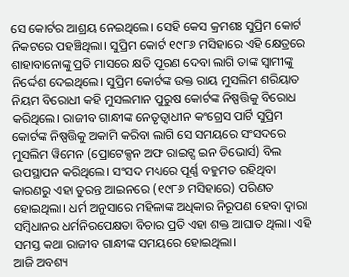ସେ କୋର୍ଟର ଆଶ୍ରୟ ନେଇଥିଲେ। ସେହି କେସ କ୍ରମଶଃ ସୁପ୍ରିମ କୋର୍ଟ ନିକଟରେ ପହଞ୍ଚିଥିଲା। ସୁପ୍ରିମ କୋର୍ଟ ୧୯୮୬ ମସିହାରେ ଏହି କ୍ଷେତ୍ରରେ ଶାହାବାନୋଙ୍କୁ ପ୍ରତି ମାସରେ କ୍ଷତି ପୂରଣ ଦେବା ଲାଗି ତାଙ୍କ ସ୍ଵାମୀଙ୍କୁ ନିର୍ଦ୍ଦେଶ ଦେଇଥିଲେ। ସୁପ୍ରିମ କୋର୍ଟଙ୍କ ଉକ୍ତ ରାୟ ମୁସଲିମ ଶରିୟାତ ନିୟମ ବିରୋଧୀ କହି ମୁସଲମାନ ପୁରୁଷ କୋର୍ଟଙ୍କ ନିଷ୍ପତ୍ତିକୁ ବିରୋଧ କରିଥିଲେ। ରାଜୀବ ଗାନ୍ଧୀଙ୍କ ନେତୃତ୍ଵାଧୀନ କଂଗ୍ରେସ ପାର୍ଟି ସୁପ୍ରିମ କୋର୍ଟଙ୍କ ନିଷ୍ପତ୍ତିକୁ ଅକାମି କରିବା ଲାଗି ସେ ସମୟରେ ସଂସଦରେ ମୁସଲିମ ୱିମେନ (ପ୍ରୋଟେକ୍ସନ ଅଫ ରାଇଟ୍ସ ଇନ ଡିଭୋର୍ସ) ବିଲ ଉପସ୍ଥାପନ କରିଥିଲେ। ସଂସଦ ମଧ୍ୟରେ ପୂର୍ଣ୍ଣ ବହୁମତ ରହିଥିବା କାରଣରୁ ଏହା ତୁରନ୍ତ ଆଇନରେ (୧୯୮୬ ମସିହାରେ) ପରିଣତ ହୋଇଥିଲା। ଧର୍ମ ଅନୁସାରେ ମହିଳାଙ୍କ ଅଧିକାର ନିରୂପଣ ହେବା ଦ୍ଵାରା ସମ୍ବିଧାନର ଧର୍ମନିରପେକ୍ଷତା ବିଚାର ପ୍ରତି ଏହା ଶକ୍ତ ଆଘାତ ଥିଲା। ଏହି ସମସ୍ତ କଥା ରାଜୀବ ଗାନ୍ଧୀଙ୍କ ସମୟରେ ହୋଇଥିଲା।
ଆଜି ଅବଶ୍ୟ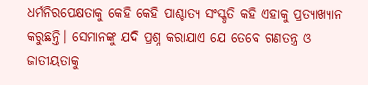ଧର୍ମନିରପେକ୍ଷତାକୁ କେହି କେହି ପାଶ୍ଚାତ୍ୟ ସଂସ୍କୃତି କହି ଏହାକୁ ପ୍ରତ୍ୟାଖ୍ୟାନ କରୁଛନ୍ତି। ସେମାନଙ୍କୁ ଯଦି ପ୍ରଶ୍ନ କରାଯାଏ ଯେ ତେବେ ଗଣତନ୍ତ୍ର ଓ ଜାତୀୟତାକୁ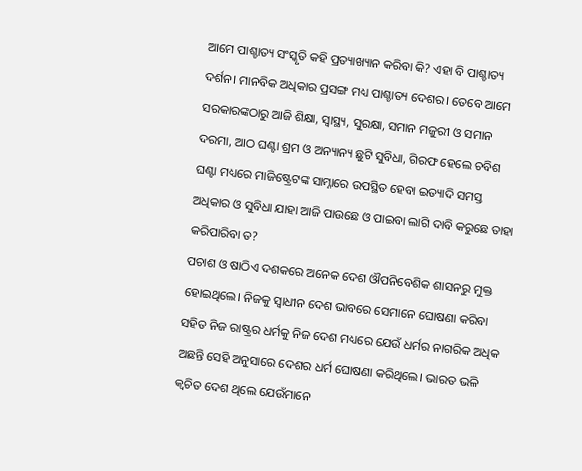ଆମେ ପାଶ୍ଚାତ୍ୟ ସଂସ୍କୃତି କହି ପ୍ରତ୍ୟାଖ୍ୟାନ କରିବା କି? ଏହା ବି ପାଶ୍ଚାତ୍ୟ ଦର୍ଶନ। ମାନବିକ ଅଧିକାର ପ୍ରସଙ୍ଗ ମଧ୍ୟ ପାଶ୍ଚାତ୍ୟ ଦେଶର। ତେବେ ଆମେ ସରକାରଙ୍କଠାରୁ ଆଜି ଶିକ୍ଷା, ସ୍ୱାସ୍ଥ୍ୟ, ସୁରକ୍ଷା, ସମାନ ମଜୁରୀ ଓ ସମାନ ଦରମା, ଆଠ ଘଣ୍ଟା ଶ୍ରମ ଓ ଅନ୍ୟାନ୍ୟ ଛୁଟି ସୁବିଧା, ଗିରଫ ହେଲେ ଚବିଶ ଘଣ୍ଟା ମଧ୍ୟରେ ମାଜିଷ୍ଟ୍ରେଟଙ୍କ ସାମ୍ନାରେ ଉପସ୍ଥିତ ହେବା ଇତ୍ୟାଦି ସମସ୍ତ ଅଧିକାର ଓ ସୁବିଧା ଯାହା ଆଜି ପାଉଛେ ଓ ପାଇବା ଲାଗି ଦାବି କରୁଛେ ତାହା କରିପାରିବା ତ?
ପଚାଶ ଓ ଷାଠିଏ ଦଶକରେ ଅନେକ ଦେଶ ଔପନିବେଶିକ ଶାସନରୁ ମୁକ୍ତ ହୋଇଥିଲେ। ନିଜକୁ ସ୍ଵାଧୀନ ଦେଶ ଭାବରେ ସେମାନେ ଘୋଷଣା କରିବା ସହିତ ନିଜ ରାଷ୍ଟ୍ରର ଧର୍ମକୁ ନିଜ ଦେଶ ମଧ୍ୟରେ ଯେଉଁ ଧର୍ମର ନାଗରିକ ଅଧିକ ଅଛନ୍ତି ସେହି ଅନୁସାରେ ଦେଶର ଧର୍ମ ଘୋଷଣା କରିଥିଲେ। ଭାରତ ଭଳି କ୍ଵଚିତ ଦେଶ ଥିଲେ ଯେଉଁମାନେ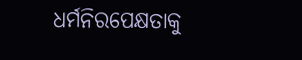ଧର୍ମନିରପେକ୍ଷତାକୁ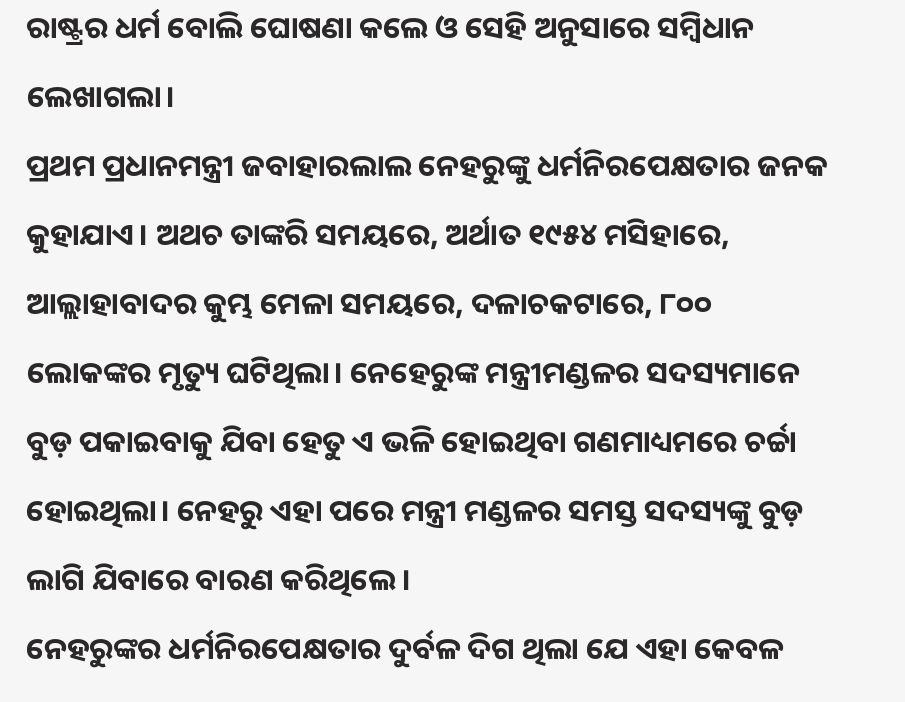ରାଷ୍ଟ୍ରର ଧର୍ମ ବୋଲି ଘୋଷଣା କଲେ ଓ ସେହି ଅନୁସାରେ ସମ୍ବିଧାନ ଲେଖାଗଲା।
ପ୍ରଥମ ପ୍ରଧାନମନ୍ତ୍ରୀ ଜବାହାରଲାଲ ନେହରୁଙ୍କୁ ଧର୍ମନିରପେକ୍ଷତାର ଜନକ କୁହାଯାଏ। ଅଥଚ ତାଙ୍କରି ସମୟରେ, ଅର୍ଥାତ ୧୯୫୪ ମସିହାରେ, ଆଲ୍ଲାହାବାଦର କୁମ୍ଭ ମେଳା ସମୟରେ, ଦଳାଚକଟାରେ, ୮୦୦ ଲୋକଙ୍କର ମୃତ୍ୟୁ ଘଟିଥିଲା। ନେହେରୁଙ୍କ ମନ୍ତ୍ରୀମଣ୍ଡଳର ସଦସ୍ୟମାନେ ବୁଡ଼ ପକାଇବାକୁ ଯିବା ହେତୁ ଏ ଭଳି ହୋଇଥିବା ଗଣମାଧ୍ୟମରେ ଚର୍ଚ୍ଚା ହୋଇଥିଲା। ନେହରୁ ଏହା ପରେ ମନ୍ତ୍ରୀ ମଣ୍ଡଳର ସମସ୍ତ ସଦସ୍ୟଙ୍କୁ ବୁଡ଼ ଲାଗି ଯିବାରେ ବାରଣ କରିଥିଲେ।
ନେହରୁଙ୍କର ଧର୍ମନିରପେକ୍ଷତାର ଦୁର୍ବଳ ଦିଗ ଥିଲା ଯେ ଏହା କେବଳ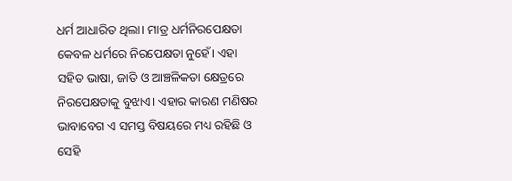ଧର୍ମ ଆଧାରିତ ଥିଲା। ମାତ୍ର ଧର୍ମନିରପେକ୍ଷତା କେବଳ ଧର୍ମରେ ନିରପେକ୍ଷତା ନୁହେଁ। ଏହା ସହିତ ଭାଷା, ଜାତି ଓ ଆଞ୍ଚଳିକତା କ୍ଷେତ୍ରରେ ନିରପେକ୍ଷତାକୁ ବୁଝାଏ। ଏହାର କାରଣ ମଣିଷର ଭାବାବେଗ ଏ ସମସ୍ତ ବିଷୟରେ ମଧ୍ୟ ରହିଛି ଓ ସେହି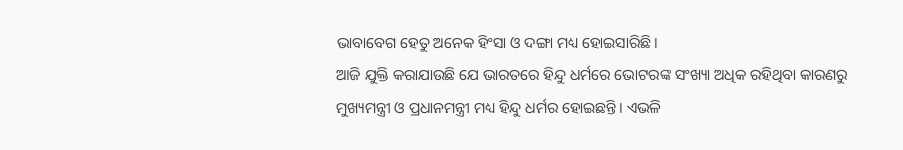ଭାବାବେଗ ହେତୁ ଅନେକ ହିଂସା ଓ ଦଙ୍ଗା ମଧ୍ୟ ହୋଇସାରିଛି।
ଆଜି ଯୁକ୍ତି କରାଯାଉଛି ଯେ ଭାରତରେ ହିନ୍ଦୁ ଧର୍ମରେ ଭୋଟରଙ୍କ ସଂଖ୍ୟା ଅଧିକ ରହିଥିବା କାରଣରୁ ମୁଖ୍ୟମନ୍ତ୍ରୀ ଓ ପ୍ରଧାନମନ୍ତ୍ରୀ ମଧ୍ୟ ହିନ୍ଦୁ ଧର୍ମର ହୋଇଛନ୍ତି। ଏଭଳି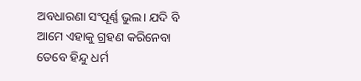ଅବଧାରଣା ସଂପୂର୍ଣ୍ଣ ଭୁଲ। ଯଦି ବି ଆମେ ଏହାକୁ ଗ୍ରହଣ କରିନେବା ତେବେ ହିନ୍ଦୁ ଧର୍ମ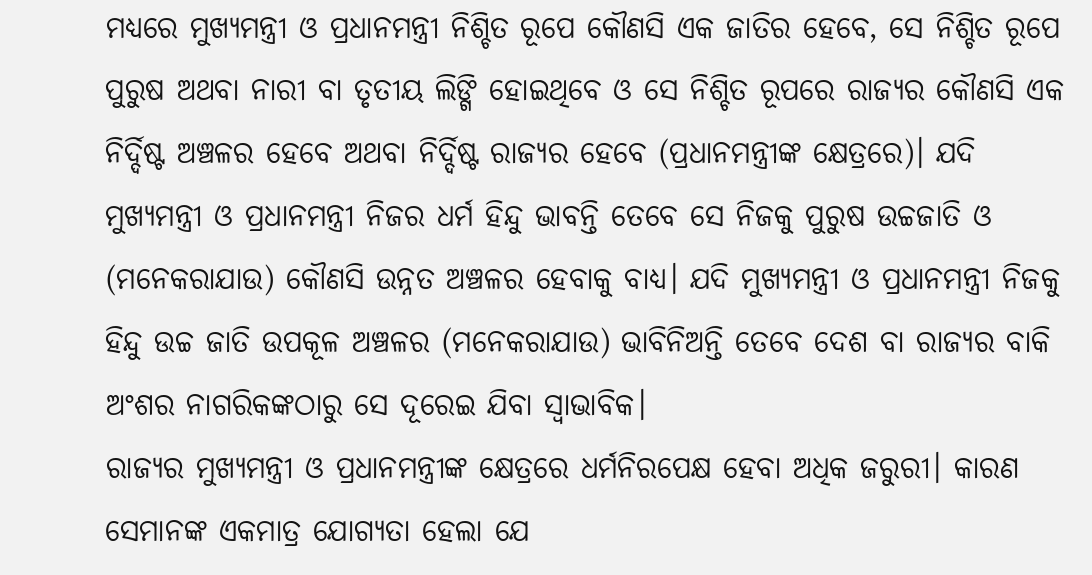ମଧ୍ୟରେ ମୁଖ୍ୟମନ୍ତ୍ରୀ ଓ ପ୍ରଧାନମନ୍ତ୍ରୀ ନିଶ୍ଚିତ ରୂପେ କୌଣସି ଏକ ଜାତିର ହେବେ, ସେ ନିଶ୍ଚିତ ରୂପେ ପୁରୁଷ ଅଥବା ନାରୀ ବା ତୃତୀୟ ଲିଙ୍ଗି ହୋଇଥିବେ ଓ ସେ ନିଶ୍ଚିତ ରୂପରେ ରାଜ୍ୟର କୌଣସି ଏକ ନିର୍ଦ୍ଦିଷ୍ଟ ଅଞ୍ଚଳର ହେବେ ଅଥବା ନିର୍ଦ୍ଦିଷ୍ଟ ରାଜ୍ୟର ହେବେ (ପ୍ରଧାନମନ୍ତ୍ରୀଙ୍କ କ୍ଷେତ୍ରରେ)। ଯଦି ମୁଖ୍ୟମନ୍ତ୍ରୀ ଓ ପ୍ରଧାନମନ୍ତ୍ରୀ ନିଜର ଧର୍ମ ହିନ୍ଦୁ ଭାବନ୍ତି ତେବେ ସେ ନିଜକୁ ପୁରୁଷ ଉଚ୍ଚଜାତି ଓ (ମନେକରାଯାଉ) କୌଣସି ଉନ୍ନତ ଅଞ୍ଚଳର ହେବାକୁ ବାଧ୍ୟ। ଯଦି ମୁଖ୍ୟମନ୍ତ୍ରୀ ଓ ପ୍ରଧାନମନ୍ତ୍ରୀ ନିଜକୁ ହିନ୍ଦୁ ଉଚ୍ଚ ଜାତି ଉପକୂଳ ଅଞ୍ଚଳର (ମନେକରାଯାଉ) ଭାବିନିଅନ୍ତି ତେବେ ଦେଶ ବା ରାଜ୍ୟର ବାକି ଅଂଶର ନାଗରିକଙ୍କଠାରୁ ସେ ଦୂରେଇ ଯିବା ସ୍ଵାଭାବିକ।
ରାଜ୍ୟର ମୁଖ୍ୟମନ୍ତ୍ରୀ ଓ ପ୍ରଧାନମନ୍ତ୍ରୀଙ୍କ କ୍ଷେତ୍ରରେ ଧର୍ମନିରପେକ୍ଷ ହେବା ଅଧିକ ଜରୁରୀ। କାରଣ ସେମାନଙ୍କ ଏକମାତ୍ର ଯୋଗ୍ୟତା ହେଲା ଯେ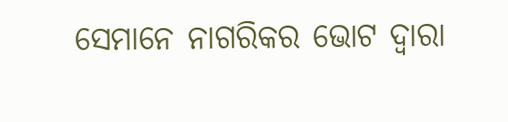ସେମାନେ ନାଗରିକର ଭୋଟ ଦ୍ଵାରା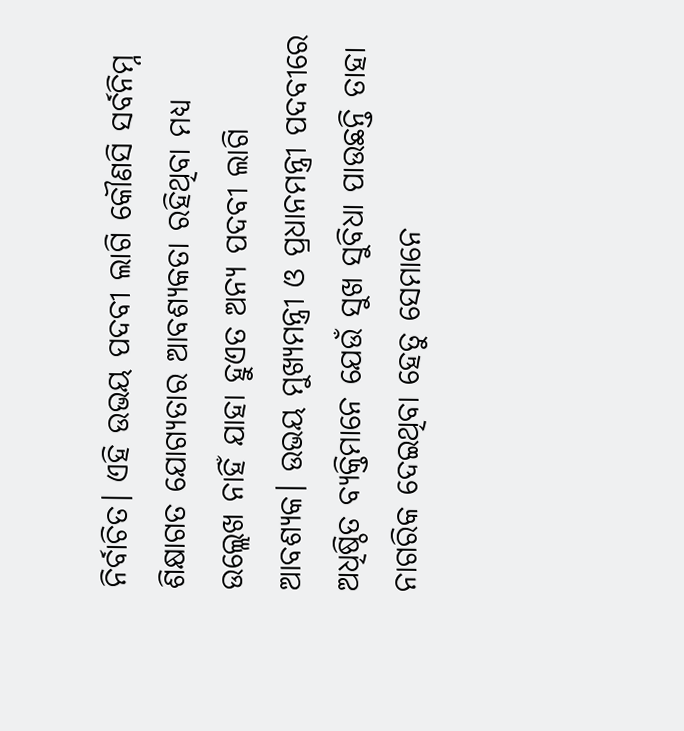ନିର୍ବାଚିତ। ଏହି ଉଭୟ ପଦବୀ ଲାଗି କୌଣସି ସର୍ବନିମ୍ନ ଶିକ୍ଷାଗତ ଯୋଗ୍ୟତାର ଆବଶ୍ୟକତା ରହିଥିବା ମଧ୍ୟ ଉଲ୍ଲେଖ ନାହିଁ ଯାହା ହୁଏତ ଅନ୍ୟ ପଦବୀ ଲାଗି ଆବଶ୍ୟକ। ଉଭୟ ମୁଖ୍ୟମନ୍ତ୍ରୀ ଓ ପ୍ରଧାନମନ୍ତ୍ରୀ ପଦବୀରେ ଅଧିଷ୍ଠିତ ବ୍ୟକ୍ତିମାନେ ଯେଉଁ ସୁଖ ସୁବିଧା ପାଉଛନ୍ତି ତାହା ନାଗରିକ ଦେଇଥିବା ହେତୁ ସେମାନେ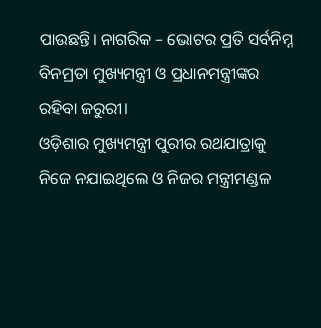ପାଉଛନ୍ତି। ନାଗରିକ – ଭୋଟର ପ୍ରତି ସର୍ବନିମ୍ନ ବିନମ୍ରତା ମୁଖ୍ୟମନ୍ତ୍ରୀ ଓ ପ୍ରଧାନମନ୍ତ୍ରୀଙ୍କର ରହିବା ଜରୁରୀ।
ଓଡ଼ିଶାର ମୁଖ୍ୟମନ୍ତ୍ରୀ ପୁରୀର ରଥଯାତ୍ରାକୁ ନିଜେ ନଯାଇଥିଲେ ଓ ନିଜର ମନ୍ତ୍ରୀମଣ୍ଡଳ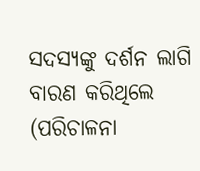ସଦସ୍ୟଙ୍କୁ ଦର୍ଶନ ଲାଗି ବାରଣ କରିଥିଲେ (ପରିଚାଳନା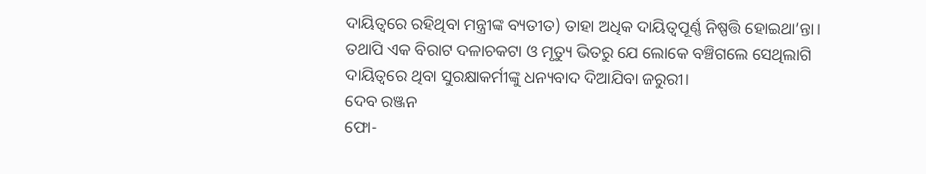ଦାୟିତ୍ଵରେ ରହିଥିବା ମନ୍ତ୍ରୀଙ୍କ ବ୍ୟତୀତ) ତାହା ଅଧିକ ଦାୟିତ୍ଵପୂର୍ଣ୍ଣ ନିଷ୍ପତ୍ତି ହୋଇଥା’ନ୍ତା। ତଥାପି ଏକ ବିରାଟ ଦଳାଚକଟା ଓ ମୃତ୍ୟୁ ଭିତରୁ ଯେ ଲୋକେ ବଞ୍ଚିଗଲେ ସେଥିଲାଗି ଦାୟିତ୍ଵରେ ଥିବା ସୁରକ୍ଷାକର୍ମୀଙ୍କୁ ଧନ୍ୟବାଦ ଦିଆଯିବା ଜରୁରୀ।
ଦେବ ରଞ୍ଜନ
ଫୋ-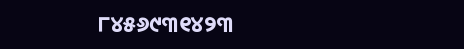୮୪୫୬୯୩୧୪୨୩